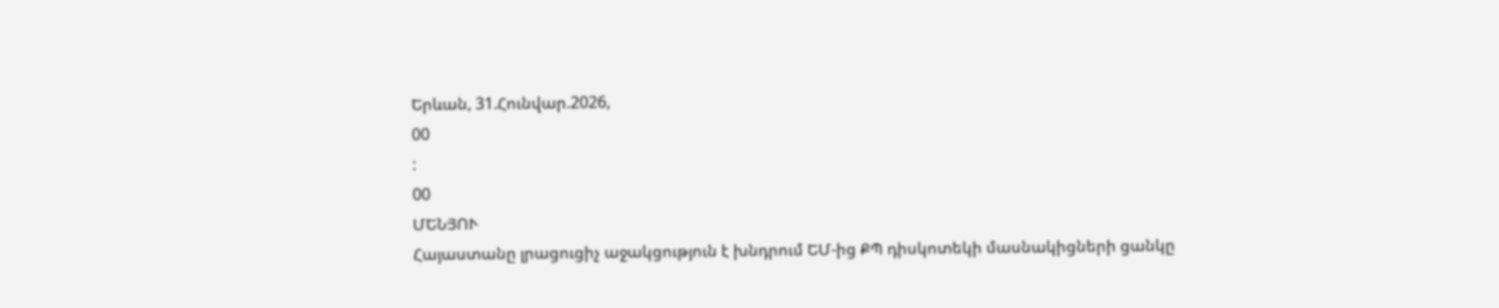Երևան, 31.Հունվար.2026,
00
:
00
ՄԵՆՅՈՒ
Հայաստանը լրացուցիչ աջակցություն է խնդրում ԵՄ-ից ՔՊ դիսկոտեկի մասնակիցների ցանկը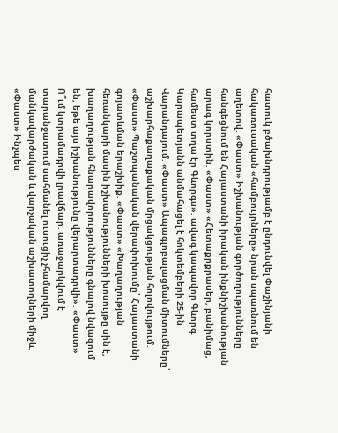հատուկ բծախնդրությամբ է ընդունվել Փաշինյանի հակառուսական «համբույրները» նրան սպառնում են աղետով. «Փաստ» Իշխանության գործողությունները հանգեցնում են Հայաստանի իրական ինքնիշխանության արագ կորստին. «Փաստ» «Հետաքրքրասեր, բանիմաց, համեստ տղա էր Գևորգս». ավագ կապավոր Գևորգ Կարապետյանն անմահացել է հոկտեմբերի 25-ին Վարանդայում. «Փաստ» Ապագլոբալացման միտումները՝ աշխարհաքաղաքական մրցակցության հոլովույթում. «Փաստ» Պաշտպանական վերափոխումը՝ Հայաստանի գոյատևման երաշխիք. «Փաստ» «Խաղաղության հեռանկարի մասին իշխանությունների խոսույթը սին է, խաղաղության հնարավորությունները գնալով նվազում են, եթե այս իշխանությունը վերարտադրվի». «Փաստ» Ո՞ւմ կտրամադրվի լրավճար. առաջարկվում է տարանջատում սահմանել ուսուցիչ չհամարվող մանկավարժական և վարչական աշխատողների միջև. «Փաստ» Ինչպես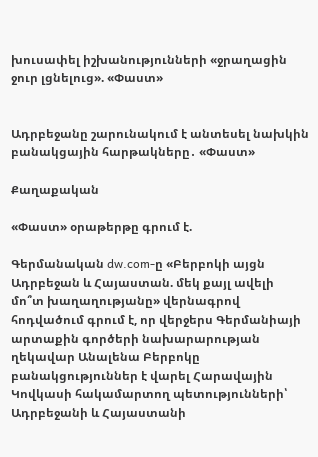խուսափել իշխանությունների «ջրաղացին ջուր լցնելուց». «Փաստ»


Ադրբեջանը շարունակում է անտեսել նախկին բանակցային հարթակները․ «Փաստ»

Քաղաքական

«Փաստ» օրաթերթը գրում է.

Գերմանական dw.com-ը «Բերբոկի այցն Ադրբեջան և Հայաստան. մեկ քայլ ավելի մո՞տ խաղաղությանը» վերնագրով հոդվածում գրում է, որ վերջերս Գերմանիայի արտաքին գործերի նախարարության ղեկավար Անալենա Բերբոկը բանակցություններ է վարել Հարավային Կովկասի հակամարտող պետությունների՝ Ադրբեջանի և Հայաստանի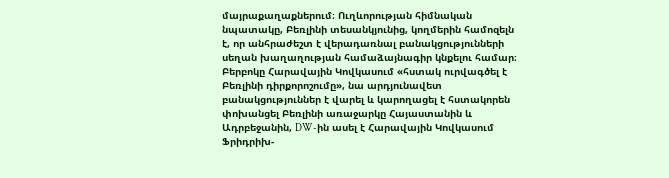մայրաքաղաքներում։ Ուղևորության հիմնական նպատակը, Բեռլինի տեսանկյունից, կողմերին համոզելն է, որ անհրաժեշտ է վերադառնալ բանակցությունների սեղան խաղաղության համաձայնագիր կնքելու համար։ Բերբոկը Հարավային Կովկասում «հստակ ուրվագծել է Բեռլինի դիրքորոշումը», նա արդյունավետ բանակցություններ է վարել և կարողացել է հստակորեն փոխանցել Բեռլինի առաջարկը Հայաստանին և Ադրբեջանին, DW-ին ասել է Հարավային Կովկասում Ֆրիդրիխ-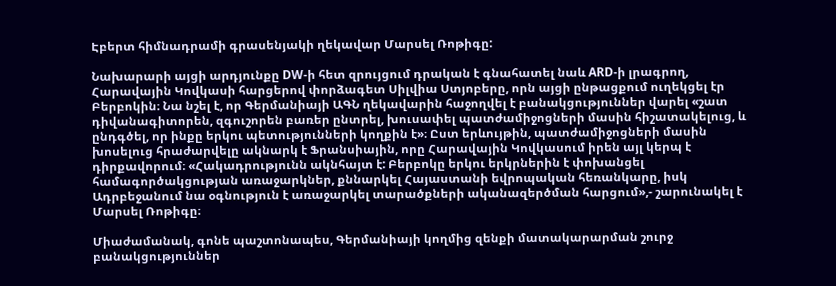Էբերտ հիմնադրամի գրասենյակի ղեկավար Մարսել Ռոթիգը:

Նախարարի այցի արդյունքը DW-ի հետ զրույցում դրական է գնահատել նաև ARD-ի լրագրող, Հարավային Կովկասի հարցերով փորձագետ Սիլվիա Ստյոբերը, որն այցի ընթացքում ուղեկցել էր Բերբոկին։ Նա նշել է, որ Գերմանիայի ԱԳՆ ղեկավարին հաջողվել է բանակցություններ վարել «շատ դիվանագիտորեն, զգուշորեն բառեր ընտրել, խուսափել պատժամիջոցների մասին հիշատակելուց, և ընդգծել, որ ինքը երկու պետությունների կողքին է»։ Ըստ երևույթին, պատժամիջոցների մասին խոսելուց հրաժարվելը ակնարկ է Ֆրանսիային, որը Հարավային Կովկասում իրեն այլ կերպ է դիրքավորում։ «Հակադրությունն ակնհայտ է: Բերբոկը երկու երկրներին է փոխանցել համագործակցության առաջարկներ, քննարկել Հայաստանի եվրոպական հեռանկարը, իսկ Ադրբեջանում նա օգնություն է առաջարկել տարածքների ականազերծման հարցում»,- շարունակել է Մարսել Ռոթիգը։

Միաժամանակ, գոնե պաշտոնապես, Գերմանիայի կողմից զենքի մատակարարման շուրջ բանակցություններ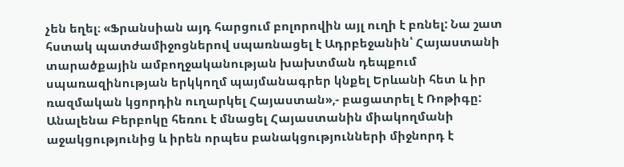չեն եղել։ «Ֆրանսիան այդ հարցում բոլորովին այլ ուղի է բռնել: Նա շատ հստակ պատժամիջոցներով սպառնացել է Ադրբեջանին՝ Հայաստանի տարածքային ամբողջականության խախտման դեպքում սպառազինության երկկողմ պայմանագրեր կնքել Երևանի հետ և իր ռազմական կցորդին ուղարկել Հայաստան»,- բացատրել է Ռոթիգը: Անալենա Բերբոկը հեռու է մնացել Հայաստանին միակողմանի աջակցությունից և իրեն որպես բանակցությունների միջնորդ է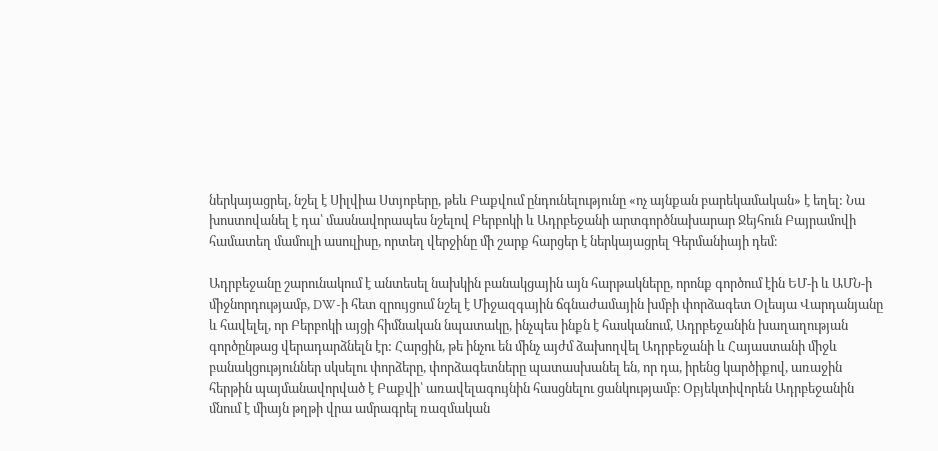ներկայացրել, նշել է Սիլվիա Ստյոբերը, թեև Բաքվում ընդունելությունը «ոչ այնքան բարեկամական» է եղել: Նա խոստովանել է դա՝ մասնավորապես նշելով Բերբոկի և Ադրբեջանի արտգործնախարար Ջեյհուն Բայրամովի համատեղ մամուլի ասուլիսը, որտեղ վերջինը մի շարք հարցեր է ներկայացրել Գերմանիայի դեմ։

Ադրբեջանը շարունակում է անտեսել նախկին բանակցային այն հարթակները, որոնք գործում էին ԵՄ-ի և ԱՄՆ-ի միջնորդությամբ, DW-ի հետ զրույցում նշել է Միջազգային ճգնաժամային խմբի փորձագետ Օլեսյա Վարդանյանը և հավելել, որ Բերբոկի այցի հիմնական նպատակը, ինչպես ինքն է հասկանում, Ադրբեջանին խաղաղության գործընթաց վերադարձնելն էր: Հարցին, թե ինչու են մինչ այժմ ձախողվել Ադրբեջանի և Հայաստանի միջև բանակցություններ սկսելու փորձերը, փորձագետները պատասխանել են, որ դա, իրենց կարծիքով, առաջին հերթին պայմանավորված է Բաքվի՝ առավելագույնին հասցնելու ցանկությամբ։ Օբյեկտիվորեն Ադրբեջանին մնում է միայն թղթի վրա ամրագրել ռազմական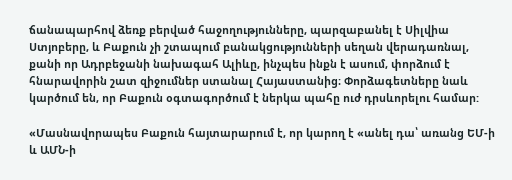ճանապարհով ձեռք բերված հաջողությունները, պարզաբանել է Սիլվիա Ստյոբերը, և Բաքուն չի շտապում բանակցությունների սեղան վերադառնալ, քանի որ Ադրբեջանի նախագահ Ալիևը, ինչպես ինքն է ասում, փորձում է հնարավորին շատ զիջումներ ստանալ Հայաստանից։ Փորձագետները նաև կարծում են, որ Բաքուն օգտագործում է ներկա պահը ուժ դրսևորելու համար:

«Մասնավորապես Բաքուն հայտարարում է, որ կարող է «անել դա՝ առանց ԵՄ-ի և ԱՄՆ-ի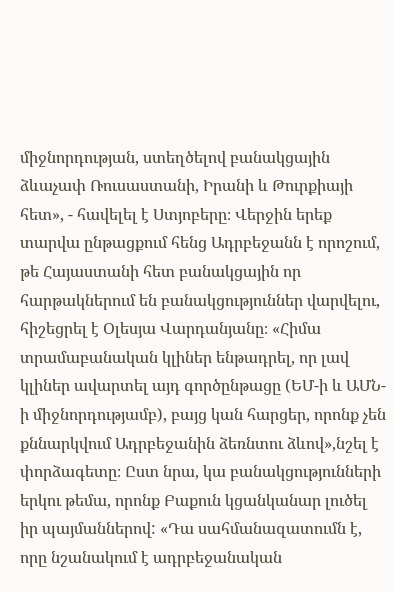միջնորդության, ստեղծելով բանակցային ձևաչափ Ռուսաստանի, Իրանի և Թուրքիայի հետ», - հավելել է Ստյոբերը։ Վերջին երեք տարվա ընթացքում հենց Ադրբեջանն է որոշում, թե Հայաստանի հետ բանակցային որ հարթակներում են բանակցություններ վարվելու, հիշեցրել է Օլեսյա Վարդանյանը։ «Հիմա տրամաբանական կլիներ ենթադրել, որ լավ կլիներ ավարտել այդ գործընթացը (ԵՄ-ի և ԱՄՆ-ի միջնորդությամբ), բայց կան հարցեր, որոնք չեն քննարկվում Ադրբեջանին ձեռնտու ձևով»,նշել է փորձագետը։ Ըստ նրա, կա բանակցությունների երկու թեմա, որոնք Բաքուն կցանկանար լուծել իր պայմաններով: «Դա սահմանազատումն է, որը նշանակում է ադրբեջանական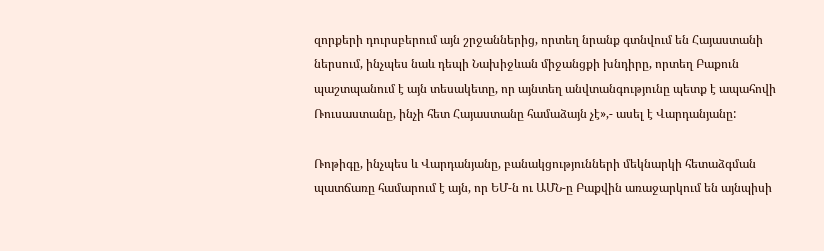զորքերի դուրսբերում այն շրջաններից, որտեղ նրանք գտնվում են Հայաստանի ներսում, ինչպես նաև դեպի Նախիջևան միջանցքի խնդիրը, որտեղ Բաքուն պաշտպանում է այն տեսակետը, որ այնտեղ անվտանգությունը պետք է ապահովի Ռուսաստանը, ինչի հետ Հայաստանը համաձայն չէ»,- ասել է Վարդանյանը:

Ռոթիգը, ինչպես և Վարդանյանը, բանակցությունների մեկնարկի հետաձգման պատճառը համարում է այն, որ ԵՄ-ն ու ԱՄՆ-ը Բաքվին առաջարկում են այնպիսի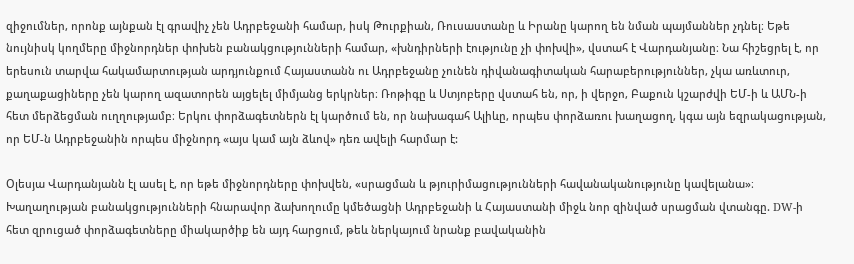զիջումներ, որոնք այնքան էլ գրավիչ չեն Ադրբեջանի համար, իսկ Թուրքիան, Ռուսաստանը և Իրանը կարող են նման պայմաններ չդնել։ Եթե նույնիսկ կողմերը միջնորդներ փոխեն բանակցությունների համար, «խնդիրների էությունը չի փոխվի», վստահ է Վարդանյանը։ Նա հիշեցրել է, որ երեսուն տարվա հակամարտության արդյունքում Հայաստանն ու Ադրբեջանը չունեն դիվանագիտական հարաբերություններ, չկա առևտուր, քաղաքացիները չեն կարող ազատորեն այցելել միմյանց երկրներ։ Ռոթիգը և Ստյոբերը վստահ են, որ, ի վերջո, Բաքուն կշարժվի ԵՄ-ի և ԱՄՆ-ի հետ մերձեցման ուղղությամբ։ Երկու փորձագետներն էլ կարծում են, որ նախագահ Ալիևը, որպես փորձառու խաղացող, կգա այն եզրակացության, որ ԵՄ-ն Ադրբեջանին որպես միջնորդ «այս կամ այն ձևով» դեռ ավելի հարմար է:

Օլեսյա Վարդանյանն էլ ասել է, որ եթե միջնորդները փոխվեն, «սրացման և թյուրիմացությունների հավանականությունը կավելանա»։ Խաղաղության բանակցությունների հնարավոր ձախողումը կմեծացնի Ադրբեջանի և Հայաստանի միջև նոր զինված սրացման վտանգը. DW-ի հետ զրուցած փորձագետները միակարծիք են այդ հարցում, թեև ներկայում նրանք բավականին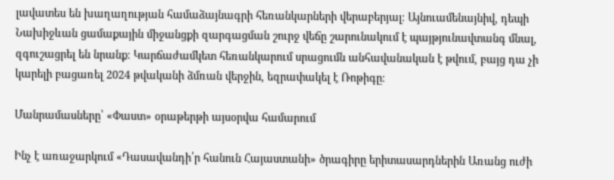լավատես են խաղաղության համաձայնագրի հեռանկարների վերաբերյալ։ Այնուամենայնիվ, դեպի Նախիջևան ցամաքային միջանցքի զարգացման շուրջ վեճը շարունակում է պայթյունավտանգ մնալ, զգուշացրել են նրանք։ Կարճաժամկետ հեռանկարում սրացումն անհավանական է թվում, բայց դա չի կարելի բացառել 2024 թվականի ձմռան վերջին, եզրափակել է Ռոթիգը։

Մանրամասները՝ «Փաստ» օրաթերթի այսօրվա համարում

Ինչ է առաջարկում «Դասավանդի՛ր հանուն Հայաստանի» ծրագիրը երիտասարդներին Առանց ուժի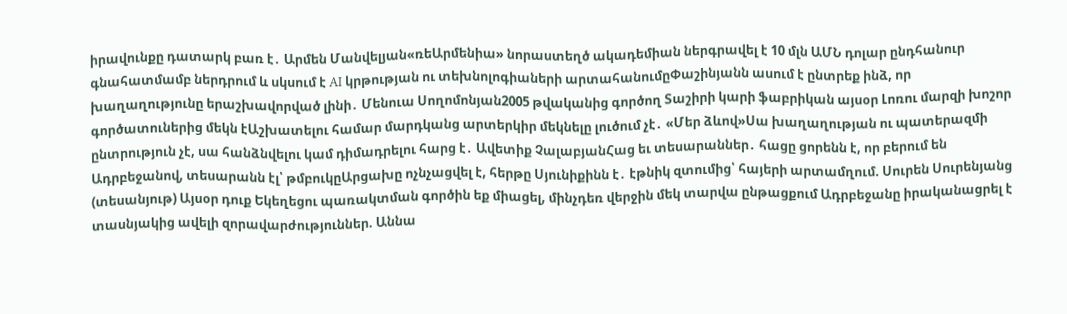իրավունքը դատարկ բառ է․ Արմեն Մանվելյան«ռեԱրմենիա» նորաստեղծ ակադեմիան ներգրավել է 10 մլն ԱՄՆ դոլար ընդհանուր գնահատմամբ ներդրում և սկսում է AI կրթության ու տեխնոլոգիաների արտահանումըՓաշինյանն ասում է ընտրեք ինձ, որ խաղաղությունը երաշխավորված լինի․ Մենուա Սողոմոնյան2005 թվականից գործող Տաշիրի կարի ֆաբրիկան այսօր Լոռու մարզի խոշոր գործատուներից մեկն էԱշխատելու համար մարդկանց արտերկիր մեկնելը լուծում չէ․ «Մեր ձևով»Սա խաղաղության ու պատերազմի ընտրություն չէ, սա հանձնվելու կամ դիմադրելու հարց է․ Ավետիք ՉալաբյանՀաց եւ տեսարաններ․ հացը ցորենն է, որ բերում են Ադրբեջանով, տեսարանն էլ՝ թմբուկըԱրցախը ոչնչացվել է, հերթը Սյունիքինն է․ էթնիկ զտումից՝ հայերի արտամղում. Սուրեն Սուրենյանց (տեսանյութ) Այսօր դուք Եկեղեցու պառակտման գործին եք միացել, մինչդեռ վերջին մեկ տարվա ընթացքում Ադրբեջանը իրականացրել է տասնյակից ավելի զորավարժություններ. Աննա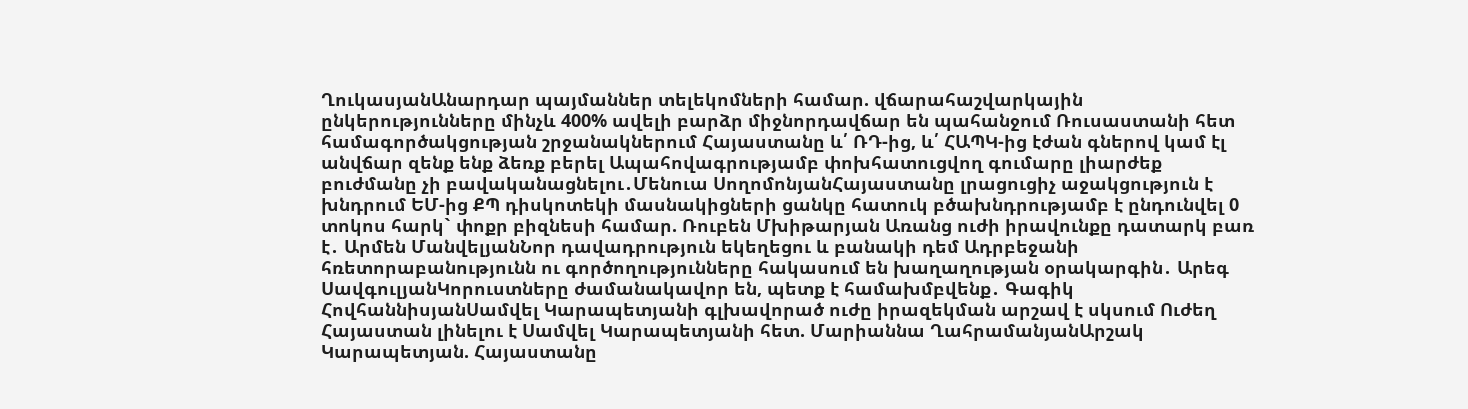ՂուկասյանԱնարդար պայմաններ տելեկոմների համար. վճարահաշվարկային ընկերությունները մինչև 400% ավելի բարձր միջնորդավճար են պահանջում Ռուսաստանի հետ համագործակցության շրջանակներում Հայաստանը և՛ ՌԴ-ից, և՛ ՀԱՊԿ-ից էժան գներով կամ էլ անվճար զենք ենք ձեռք բերել Ապահովագրությամբ փոխհատուցվող գումարը լիարժեք բուժմանը չի բավականացնելու․Մենուա ՍողոմոնյանՀայաստանը լրացուցիչ աջակցություն է խնդրում ԵՄ-ից ՔՊ դիսկոտեկի մասնակիցների ցանկը հատուկ բծախնդրությամբ է ընդունվել 0 տոկոս հարկ` փոքր բիզնեսի համար. Ռուբեն Մխիթարյան Առանց ուժի իրավունքը դատարկ բառ է․ Արմեն ՄանվելյանՆոր դավադրություն եկեղեցու և բանակի դեմ Ադրբեջանի հռետորաբանությունն ու գործողությունները հակասում են խաղաղության օրակարգին․ Արեգ ՍավգուլյանԿորուստները ժամանակավոր են, պետք է համախմբվենք․ Գագիկ ՀովհաննիսյանՍամվել Կարապետյանի գլխավորած ուժը իրազեկման արշավ է սկսում Ուժեղ Հայաստան լինելու է Սամվել Կարապետյանի հետ. Մարիաննա ՂահրամանյանԱրշակ Կարապետյան. Հայաստանը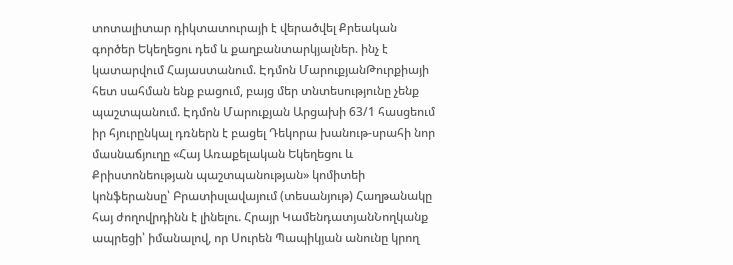տոտալիտար դիկտատուրայի է վերածվել Քրեական գործեր Եկեղեցու դեմ և քաղբանտարկյալներ. ինչ է կատարվում Հայաստանում. Էդմոն ՄարուքյանԹուրքիայի հետ սահման ենք բացում, բայց մեր տնտեսությունը չենք պաշտպանում. Էդմոն Մարուքյան Արցախի 63/1 հասցեում իր հյուրընկալ դռներն է բացել Դեկորա խանութ-սրահի նոր մասնաճյուղը «Հայ Առաքելական Եկեղեցու և Քրիստոնեության պաշտպանության» կոմիտեի կոնֆերանսը՝ Բրատիսլավայում (տեսանյութ) Հաղթանակը հայ ժողովրդինն է լինելու. Հրայր ԿամենդատյանՆողկանք ապրեցի՝ իմանալով, որ Սուրեն Պապիկյան անունը կրող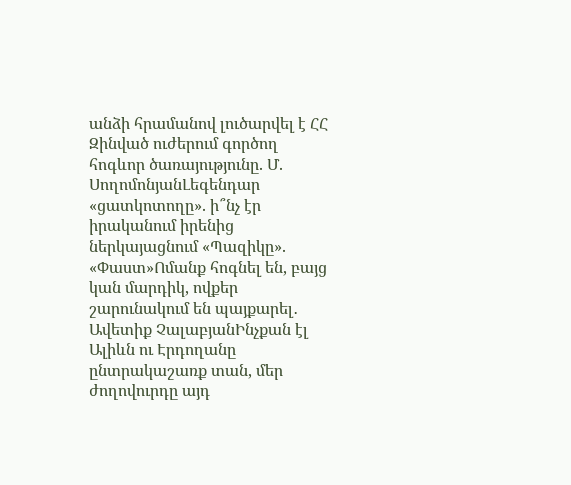անձի հրամանով լուծարվել է ՀՀ Զինված ուժերում գործող հոգևոր ծառայությունը. Մ. ՍողոմոնյանԼեգենդար «ցատկոտողը». ի՞նչ էր իրականում իրենից ներկայացնում «Պազիկը». «Փաստ»Ոմանք հոգնել են, բայց կան մարդիկ, ովքեր շարունակում են պայքարել․ Ավետիք ՉալաբյանԻնչքան էլ Ալիևն ու Էրդողանը ընտրակաշառք տան, մեր ժողովուրդը այդ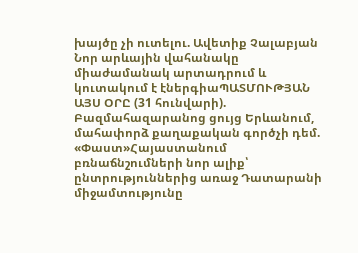խայծը չի ուտելու. Ավետիք Չալաբյան Նոր արևային վահանակը միաժամանակ արտադրում և կուտակում է էներգիաՊԱՏՄՈՒԹՅԱՆ ԱՅՍ ՕՐԸ (31 հունվարի). Բազմահազարանոց ցույց Երևանում, մահափորձ քաղաքական գործչի դեմ. «Փաստ»Հայաստանում բռնաճնշումների նոր ալիք՝ ընտրություններից առաջ Դատարանի միջամտությունը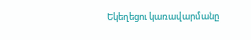Եկեղեցու կառավարմանը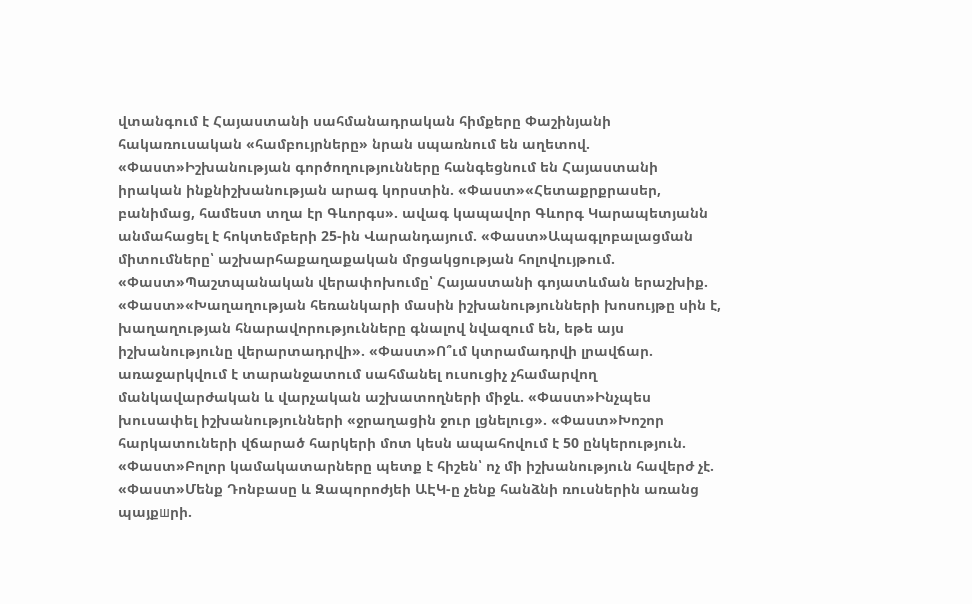վտանգում է Հայաստանի սահմանադրական հիմքերը Փաշինյանի հակառուսական «համբույրները» նրան սպառնում են աղետով. «Փաստ»Իշխանության գործողությունները հանգեցնում են Հայաստանի իրական ինքնիշխանության արագ կորստին. «Փաստ»«Հետաքրքրասեր, բանիմաց, համեստ տղա էր Գևորգս». ավագ կապավոր Գևորգ Կարապետյանն անմահացել է հոկտեմբերի 25-ին Վարանդայում. «Փաստ»Ապագլոբալացման միտումները՝ աշխարհաքաղաքական մրցակցության հոլովույթում. «Փաստ»Պաշտպանական վերափոխումը՝ Հայաստանի գոյատևման երաշխիք. «Փաստ»«Խաղաղության հեռանկարի մասին իշխանությունների խոսույթը սին է, խաղաղության հնարավորությունները գնալով նվազում են, եթե այս իշխանությունը վերարտադրվի». «Փաստ»Ո՞ւմ կտրամադրվի լրավճար. առաջարկվում է տարանջատում սահմանել ուսուցիչ չհամարվող մանկավարժական և վարչական աշխատողների միջև. «Փաստ»Ինչպես խուսափել իշխանությունների «ջրաղացին ջուր լցնելուց». «Փաստ»Խոշոր հարկատուների վճարած հարկերի մոտ կեսն ապահովում է 50 ընկերություն. «Փաստ»Բոլոր կամակատարները պետք է հիշեն՝ ոչ մի իշխանություն հավերժ չէ. «Փաստ»Մենք Դոնբասը և Զապորոժյեի ԱԷԿ-ը չենք հանձնի ռուսներին առանց պայքшրի.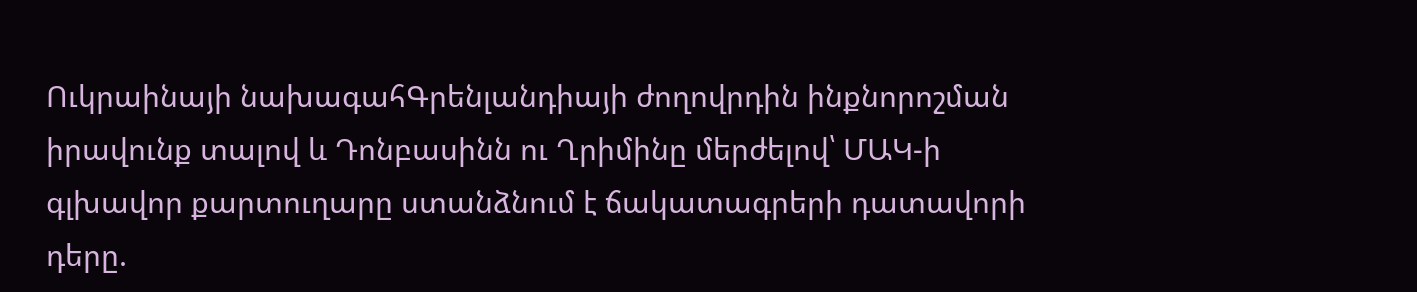Ուկրաինայի նախագահԳրենլանդիայի ժողովրդին ինքնորոշման իրավունք տալով և Դոնբասինն ու Ղրիմինը մերժելով՝ ՄԱԿ-ի գլխավոր քարտուղարը ստանձնում է ճակատագրերի դատավորի դերը.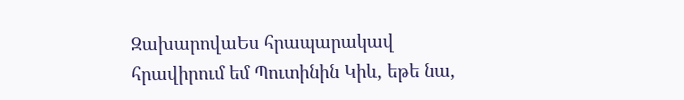ԶախարովաԵս հրապարակավ հրավիրում եմ Պուտինին Կիև, եթե նա,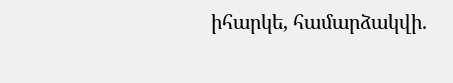իհարկե, համարձակվի.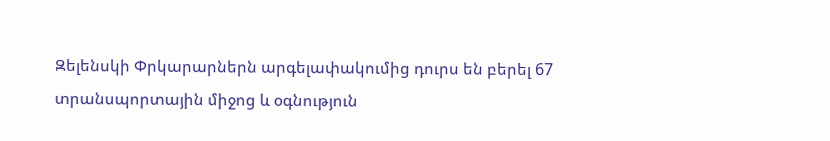Զելենսկի Փրկարարներն արգելափակումից դուրս են բերել 67 տրանսպորտային միջոց և օգնություն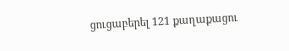ցուցաբերել 121 քաղաքացու